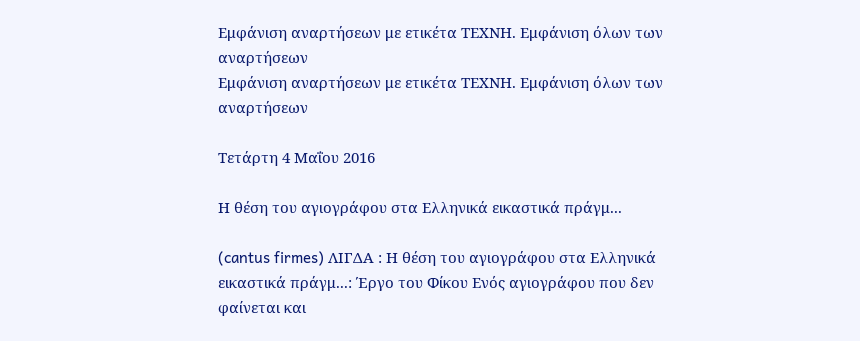Εμφάνιση αναρτήσεων με ετικέτα ΤΕΧΝΗ. Εμφάνιση όλων των αναρτήσεων
Εμφάνιση αναρτήσεων με ετικέτα ΤΕΧΝΗ. Εμφάνιση όλων των αναρτήσεων

Τετάρτη 4 Μαΐου 2016

Η θέση του αγιογράφου στα Ελληνικά εικαστικά πράγμ...

(cantus firmes) ΛΙΓΔΑ : Η θέση του αγιογράφου στα Ελληνικά εικαστικά πράγμ...: Έργο του Φίκου Ενός αγιογράφου που δεν φαίνεται και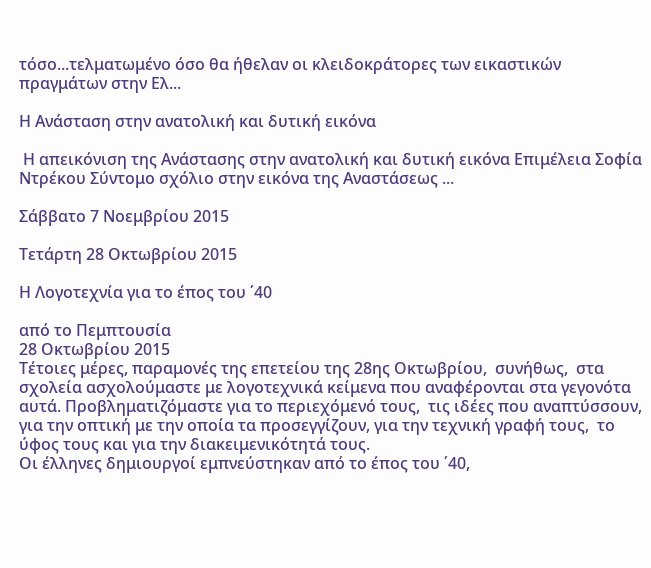τόσο...τελματωμένο όσο θα ήθελαν οι κλειδοκράτορες των εικαστικών πραγμάτων στην Ελ...

Η Ανάσταση στην ανατολική και δυτική εικόνα

 Η απεικόνιση της Ανάστασης στην ανατολική και δυτική εικόνα Επιμέλεια Σοφία Ντρέκου Σύντομο σχόλιο στην εικόνα της Αναστάσεως ...

Σάββατο 7 Νοεμβρίου 2015

Τετάρτη 28 Οκτωβρίου 2015

Η Λογοτεχνία για το έπος του ΄40

από το Πεμπτουσία
28 Οκτωβρίου 2015
Τέτοιες μέρες, παραμονές της επετείου της 28ης Οκτωβρίου,  συνήθως,  στα σχολεία ασχολούμαστε με λογοτεχνικά κείμενα που αναφέρονται στα γεγονότα αυτά. Προβληματιζόμαστε για το περιεχόμενό τους,  τις ιδέες που αναπτύσσουν, για την οπτική με την οποία τα προσεγγίζουν, για την τεχνική γραφή τους,  το ύφος τους και για την διακειμενικότητά τους.
Οι έλληνες δημιουργοί εμπνεύστηκαν από το έπος του ΄40,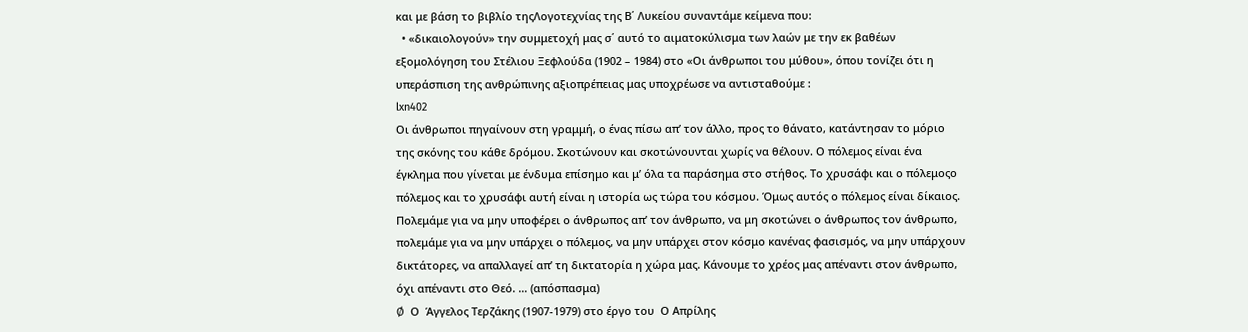και με βάση το βιβλίο τηςΛογοτεχνίας της Β΄ Λυκείου συναντάμε κείμενα που:
  • «δικαιολογούν» την συμμετοχή μας σ΄ αυτό το αιματοκύλισμα των λαών με την εκ βαθέων εξομολόγηση του Στέλιου Ξεφλούδα (1902 – 1984) στο «Οι άνθρωποι του μύθου», όπου τονίζει ότι η υπεράσπιση της ανθρώπινης αξιοπρέπειας μας υποχρέωσε να αντισταθούμε :
lxn402
Οι άνθρωποι πηγαίνουν στη γραμμή, ο ένας πίσω απ’ τον άλλο, προς το θάνατο, κατάντησαν το μόριο της σκόνης του κάθε δρόμου. Σκοτώνουν και σκοτώνουνται χωρίς να θέλουν. Ο πόλεμος είναι ένα έγκλημα που γίνεται με ένδυμα επίσημο και μ’ όλα τα παράσημα στο στήθος. Το χρυσάφι και ο πόλεμοςο πόλεμος και το χρυσάφι αυτή είναι η ιστορία ως τώρα του κόσμου. Όμως αυτός ο πόλεμος είναι δίκαιος. Πολεμάμε για να μην υποφέρει ο άνθρωπος απ’ τον άνθρωπο, να μη σκοτώνει ο άνθρωπος τον άνθρωπο, πολεμάμε για να μην υπάρχει ο πόλεμος, να μην υπάρχει στον κόσμο κανένας φασισμός, να μην υπάρχουν δικτάτορες, να απαλλαγεί απ’ τη δικτατορία η χώρα μας. Κάνουμε το χρέος μας απέναντι στον άνθρωπο, όχι απέναντι στο Θεό. … (απόσπασμα)
Ø  Ο  Άγγελος Τερζάκης (1907-1979) στο έργο του  Ο Απρίλης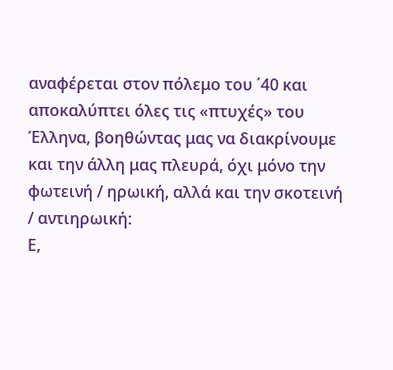αναφέρεται στον πόλεμο του ΄40 και αποκαλύπτει όλες τις «πτυχές» του Έλληνα, βοηθώντας μας να διακρίνουμε και την άλλη μας πλευρά, όχι μόνο την φωτεινή / ηρωική, αλλά και την σκοτεινή / αντιηρωική:
Ε,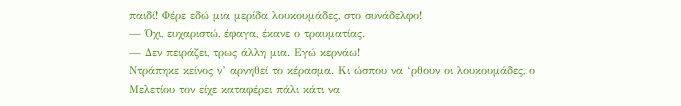παιδί! Φέρε εδώ μια μερίδα λουκουμάδες, στο συνάδελφο!
— Όχι, ευχαριστώ, έφαγα, έκανε ο τραυματίας.
— Δεν πειράζει, τρως άλλη μια. Εγώ κερνάω!
Ντράπηκε κείνος ν’ αρνηθεί το κέρασμα. Κι ώσπου να ‘ρθουν οι λουκουμάδες, ο Μελετίου τον είχε καταφέρει πάλι κάτι να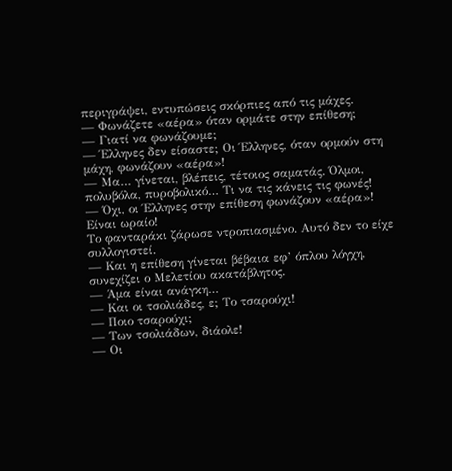περιγράψει, εντυπώσεις σκόρπιες από τις μάχες.
— Φωνάζετε «αέρα» όταν ορμάτε στην επίθεση;
— Γιατί να φωνάζουμε;
— Έλληνες δεν είσαστε; Οι Έλληνες, όταν ορμούν στη μάχη, φωνάζουν «αέρα»!
— Μα… γίνεται, βλέπεις, τέτοιος σαματάς. Όλμοι, πολυβόλα, πυροβολικό… Τι να τις κάνεις τις φωνές!
— Όχι, οι Έλληνες στην επίθεση φωνάζουν «αέρα»! Είναι ωραίο!
Το φανταράκι ζάρωσε ντροπιασμένο. Αυτό δεν το είχε συλλογιστεί.
— Και η επίθεση γίνεται βέβαια εφ’ όπλου λόγχη, συνεχίζει ο Μελετίου ακατάβλητος.
— Άμα είναι ανάγκη…
— Και οι τσολιάδες, ε; Το τσαρούχι!
— Ποιο τσαρούχι;
— Των τσολιάδων, διάολε!
— Οι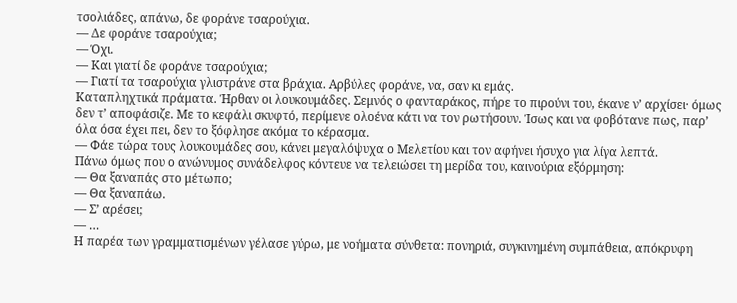τσολιάδες, απάνω, δε φοράνε τσαρούχια.
— Δε φοράνε τσαρούχια;
— Όχι.
— Και γιατί δε φοράνε τσαρούχια;
— Γιατί τα τσαρούχια γλιστράνε στα βράχια. Αρβύλες φοράνε, να, σαν κι εμάς.
Καταπληχτικά πράματα. Ήρθαν οι λουκουμάδες. Σεμνός ο φανταράκος, πήρε το πιρούνι του, έκανε ν’ αρχίσει· όμως δεν τ’ αποφάσιζε. Με το κεφάλι σκυφτό, περίμενε ολοένα κάτι να τον ρωτήσουν. Ίσως και να φοβότανε πως, παρ’ όλα όσα έχει πει, δεν το ξόφλησε ακόμα το κέρασμα.
— Φάε τώρα τους λουκουμάδες σου, κάνει μεγαλόψυχα ο Μελετίου και τον αφήνει ήσυχο για λίγα λεπτά.
Πάνω όμως που ο ανώνυμος συνάδελφος κόντευε να τελειώσει τη μερίδα του, καινούρια εξόρμηση:
— Θα ξαναπάς στο μέτωπο;
— Θα ξαναπάω.
— Σ’ αρέσει;
— …
Η παρέα των γραμματισμένων γέλασε γύρω, με νοήματα σύνθετα: πονηριά, συγκινημένη συμπάθεια, απόκρυφη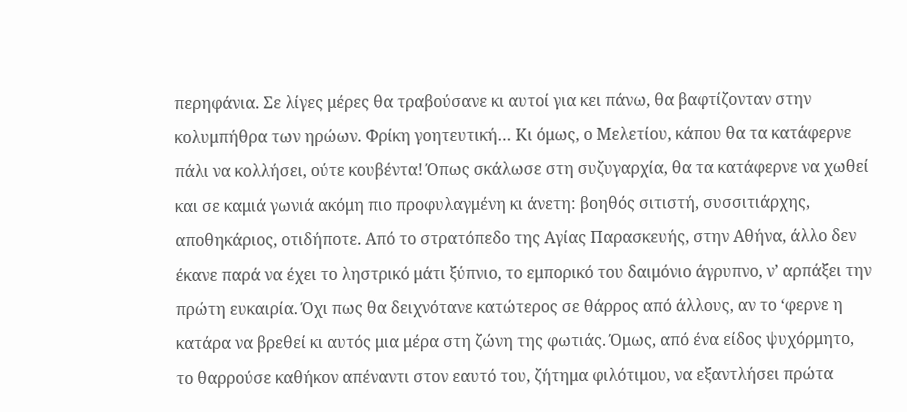περηφάνια. Σε λίγες μέρες θα τραβούσανε κι αυτοί για κει πάνω, θα βαφτίζονταν στην κολυμπήθρα των ηρώων. Φρίκη γοητευτική… Κι όμως, ο Μελετίου, κάπου θα τα κατάφερνε πάλι να κολλήσει, ούτε κουβέντα! Όπως σκάλωσε στη συζυγαρχία, θα τα κατάφερνε να χωθεί και σε καμιά γωνιά ακόμη πιο προφυλαγμένη κι άνετη: βοηθός σιτιστή, συσσιτιάρχης, αποθηκάριος, οτιδήποτε. Από το στρατόπεδο της Αγίας Παρασκευής, στην Αθήνα, άλλο δεν έκανε παρά να έχει το ληστρικό μάτι ξύπνιο, το εμπορικό του δαιμόνιο άγρυπνο, ν’ αρπάξει την πρώτη ευκαιρία. Όχι πως θα δειχνότανε κατώτερος σε θάρρος από άλλους, αν το ‘φερνε η κατάρα να βρεθεί κι αυτός μια μέρα στη ζώνη της φωτιάς. Όμως, από ένα είδος ψυχόρμητο, το θαρρούσε καθήκον απέναντι στον εαυτό του, ζήτημα φιλότιμου, να εξαντλήσει πρώτα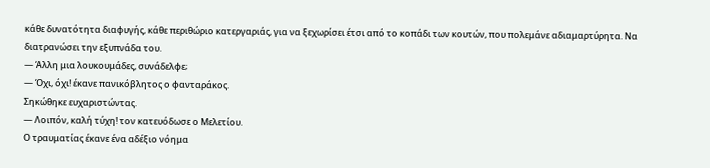κάθε δυνατότητα διαφυγής, κάθε περιθώριο κατεργαριάς, για να ξεχωρίσει έτσι από το κοπάδι των κουτών, που πολεμάνε αδιαμαρτύρητα. Να διατρανώσει την εξυπνάδα του.
— Άλλη μια λουκουμάδες, συνάδελφε;
— Όχι, όχι! έκανε πανικόβλητος ο φανταράκος.
Σηκώθηκε ευχαριστώντας.
— Λοιπόν, καλή τύχη! τον κατευόδωσε ο Μελετίου.
Ο τραυματίας έκανε ένα αδέξιο νόημα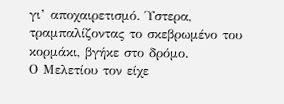γι’ αποχαιρετισμό. Ύστερα, τραμπαλίζοντας το σκεβρωμένο του κορμάκι, βγήκε στο δρόμο.
Ο Μελετίου τον είχε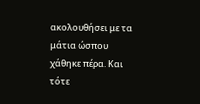ακολουθήσει με τα μάτια ώσπου χάθηκε πέρα. Και τότε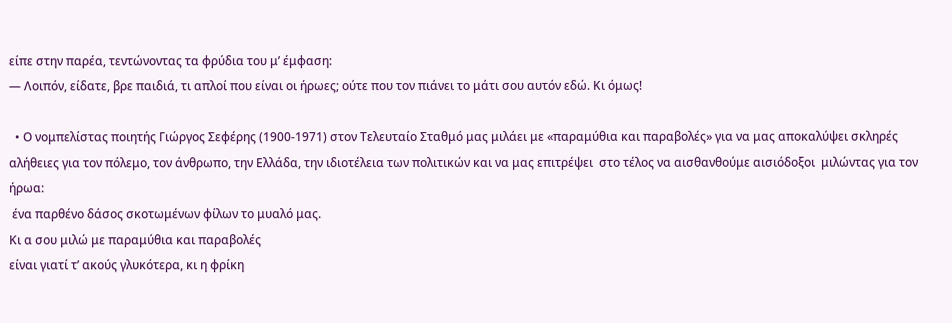είπε στην παρέα, τεντώνοντας τα φρύδια του μ’ έμφαση:
— Λοιπόν, είδατε, βρε παιδιά, τι απλοί που είναι οι ήρωες; ούτε που τον πιάνει το μάτι σου αυτόν εδώ. Κι όμως!

  • Ο νομπελίστας ποιητής Γιώργος Σεφέρης (1900-1971) στον Τελευταίο Σταθμό μας μιλάει με «παραμύθια και παραβολές» για να μας αποκαλύψει σκληρές αλήθειες για τον πόλεμο, τον άνθρωπο, την Ελλάδα, την ιδιοτέλεια των πολιτικών και να μας επιτρέψει  στο τέλος να αισθανθούμε αισιόδοξοι  μιλώντας για τον ήρωα:
 ένα παρθένο δάσος σκοτωμένων φίλων το μυαλό μας.
Κι α σου μιλώ με παραμύθια και παραβολές
είναι γιατί τ’ ακούς γλυκότερα, κι η φρίκη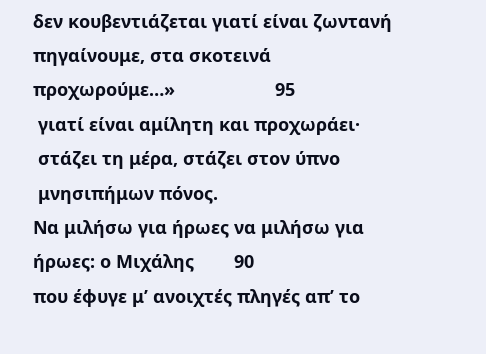δεν κουβεντιάζεται γιατί είναι ζωντανή
πηγαίνουμε, στα σκοτεινά προχωρούμε…»                    95
 γιατί είναι αμίλητη και προχωράει·
 στάζει τη μέρα, στάζει στον ύπνο
 μνησιπήμων πόνος.
Να μιλήσω για ήρωες να μιλήσω για ήρωες: ο Μιχάλης        90
που έφυγε μ’ ανοιχτές πληγές απ’ το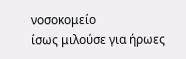νοσοκομείο
ίσως μιλούσε για ήρωες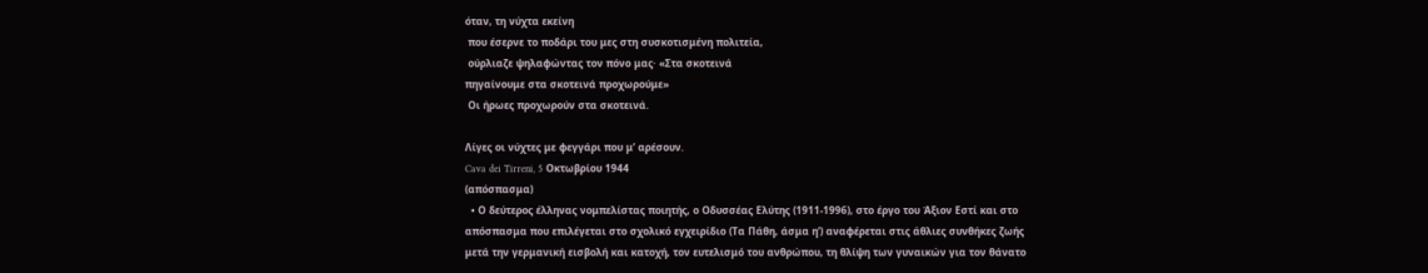όταν, τη νύχτα εκείνη
 που έσερνε το ποδάρι του μες στη συσκοτισμένη πολιτεία,
 ούρλιαζε ψηλαφώντας τον πόνο μας· «Στα σκοτεινά
πηγαίνουμε στα σκοτεινά προχωρούμε»
 Οι ήρωες προχωρούν στα σκοτεινά.

Λίγες οι νύχτες με φεγγάρι που μ’ αρέσουν.
Cava dei Tirreni, 5 Οκτωβρίου 1944
(απόσπασμα)
  • Ο δεύτερος έλληνας νομπελίστας ποιητής, ο Οδυσσέας Ελύτης (1911-1996), στο έργο του Άξιον Εστί και στο απόσπασμα που επιλέγεται στο σχολικό εγχειρίδιο (Τα Πάθη, άσμα η’) αναφέρεται στις άθλιες συνθήκες ζωής μετά την γερμανική εισβολή και κατοχή, τον ευτελισμό του ανθρώπου, τη θλίψη των γυναικών για τον θάνατο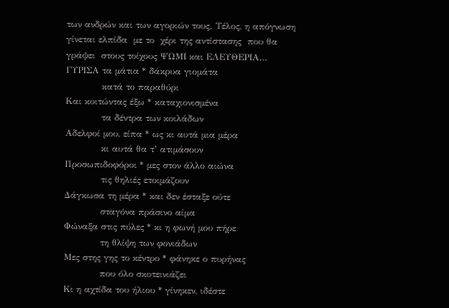των ανδρών και των αγοριών τους. Τέλος, η απόγνωση γίνεται ελπίδα  με το  χέρι της αντίστασης  που θα γράψει  στους τοίχους ΨΩΜΙ και ΕΛΕΥΘΕΡΙΑ…
ΓΥΡΙΣΑ τα μάτια * δάκρυα γιομάτα
            κατά το παραθύρι
Και κοιτώντας έξω * καταχιονισμένα
            τα δέντρα των κοιλάδων
Αδελφοί μου, είπα * ως κι αυτά μια μέρα
            κι αυτά θα τ’ ατιμάσουν
Προσωπιδοφόροι * μες στον άλλο αιώνα
            τις θηλιές ετοιμάζουν
Δάγκωσα τη μέρα * και δεν έσταξε ούτε
            σταγόνα πράσινο αίμα
Φώναξα στις πύλες * κι η φωνή μου πήρε
            τη θλίψη των φονιάδων
Μες στης γης το κέντρο * φάνηκε ο πυρήνας
            που όλο σκοτεινιάζει
Κι η αχτίδα του ήλιου * γίνηκεν, ιδέστε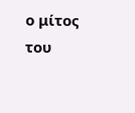ο μίτος του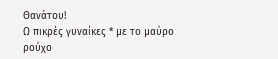Θανάτου!
Ω πικρές γυναίκες * με το μαύρο ρούχο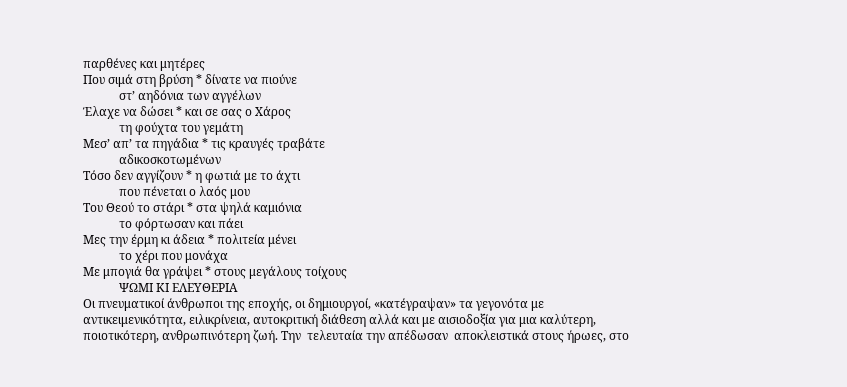παρθένες και μητέρες
Που σιμά στη βρύση * δίνατε να πιούνε
            στ’ αηδόνια των αγγέλων
Έλαχε να δώσει * και σε σας ο Χάρος
            τη φούχτα του γεμάτη
Μεσ’ απ’ τα πηγάδια * τις κραυγές τραβάτε
            αδικοσκοτωμένων
Τόσο δεν αγγίζουν * η φωτιά με το άχτι
            που πένεται ο λαός μου
Του Θεού το στάρι * στα ψηλά καμιόνια
            το φόρτωσαν και πάει
Μες την έρμη κι άδεια * πολιτεία μένει
            το χέρι που μονάχα
Με μπογιά θα γράψει * στους μεγάλους τοίχους
            ΨΩΜΙ ΚΙ ΕΛΕΥΘΕΡΙΑ
Οι πνευματικοί άνθρωποι της εποχής, οι δημιουργοί, «κατέγραψαν» τα γεγονότα με αντικειμενικότητα, ειλικρίνεια, αυτοκριτική διάθεση αλλά και με αισιοδοξία για μια καλύτερη, ποιοτικότερη, ανθρωπινότερη ζωή. Την  τελευταία την απέδωσαν  αποκλειστικά στους ήρωες, στο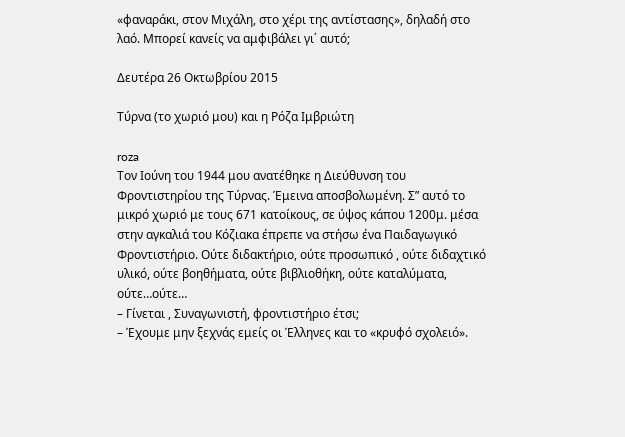«φαναράκι, στον Μιχάλη, στο χέρι της αντίστασης», δηλαδή στο λαό. Μπορεί κανείς να αμφιβάλει γι΄ αυτό;

Δευτέρα 26 Οκτωβρίου 2015

Τύρνα (το χωριό μου) και η Ρόζα Ιμβριώτη

roza
Τον Ιούνη του 1944 μου ανατέθηκε η Διεύθυνση του Φροντιστηρίου της Τύρνας. Έμεινα αποσβολωμένη. Σ” αυτό το μικρό χωριό με τους 671 κατοίκους, σε ύψος κάπου 1200μ. μέσα στην αγκαλιά του Κόζιακα έπρεπε να στήσω ένα Παιδαγωγικό Φροντιστήριο. Ούτε διδακτήριο, ούτε προσωπικό , ούτε διδαχτικό υλικό, ούτε βοηθήματα, ούτε βιβλιοθήκη, ούτε καταλύματα, ούτε…ούτε…
– Γίνεται , Συναγωνιστή, φροντιστήριο έτσι;
– Έχουμε μην ξεχνάς εμείς οι Έλληνες και το «κρυφό σχολειό».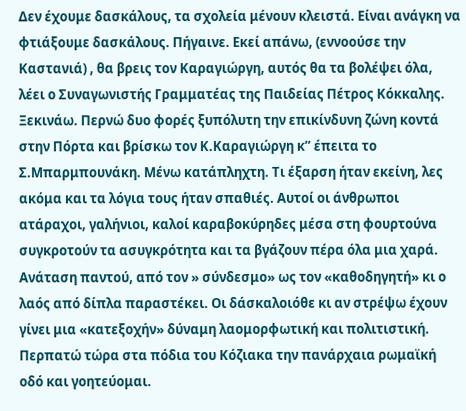Δεν έχουμε δασκάλους, τα σχολεία μένουν κλειστά. Είναι ανάγκη να φτιάξουμε δασκάλους. Πήγαινε. Εκεί απάνω, (εννοούσε την Καστανιά) , θα βρεις τον Καραγιώργη, αυτός θα τα βολέψει όλα, λέει ο Συναγωνιστής Γραμματέας της Παιδείας Πέτρος Κόκκαλης.
Ξεκινάω. Περνώ δυο φορές ξυπόλυτη την επικίνδυνη ζώνη κοντά στην Πόρτα και βρίσκω τον Κ.Καραγιώργη κ” έπειτα το Σ.Μπαρμπουνάκη. Μένω κατάπληχτη. Τι έξαρση ήταν εκείνη, λες ακόμα και τα λόγια τους ήταν σπαθιές. Αυτοί οι άνθρωποι ατάραχοι, γαλήνιοι, καλοί καραβοκύρηδες μέσα στη φουρτούνα συγκροτούν τα ασυγκρότητα και τα βγάζουν πέρα όλα μια χαρά. Ανάταση παντού, από τον » σύνδεσμο» ως τον «καθοδηγητή» κι ο λαός από δίπλα παραστέκει. Οι δάσκαλοιόθε κι αν στρέψω έχουν γίνει μια «κατεξοχήν» δύναμη λαομορφωτική και πολιτιστική.
Περπατώ τώρα στα πόδια του Κόζιακα την πανάρχαια ρωμαϊκή οδό και γοητεύομαι.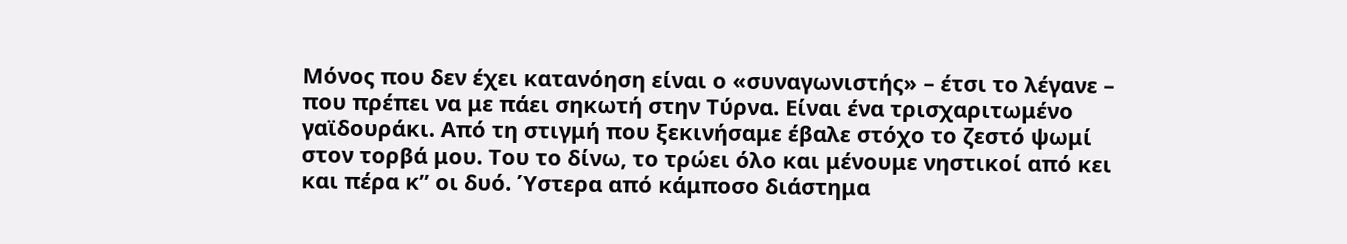Μόνος που δεν έχει κατανόηση είναι ο «συναγωνιστής» – έτσι το λέγανε – που πρέπει να με πάει σηκωτή στην Τύρνα. Είναι ένα τρισχαριτωμένο γαϊδουράκι. Από τη στιγμή που ξεκινήσαμε έβαλε στόχο το ζεστό ψωμί στον τορβά μου. Του το δίνω, το τρώει όλο και μένουμε νηστικοί από κει και πέρα κ” οι δυό. Ύστερα από κάμποσο διάστημα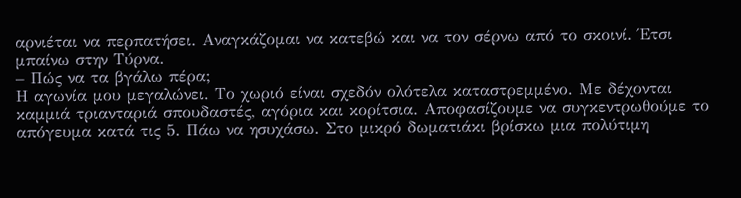αρνιέται να περπατήσει. Αναγκάζομαι να κατεβώ και να τον σέρνω από το σκοινί. Έτσι μπαίνω στην Τύρνα.
– Πώς να τα βγάλω πέρα;
Η αγωνία μου μεγαλώνει. Το χωριό είναι σχεδόν ολότελα καταστρεμμένο. Με δέχονται καμμιά τριανταριά σπουδαστές, αγόρια και κορίτσια. Αποφασίζουμε να συγκεντρωθούμε το απόγευμα κατά τις 5. Πάω να ησυχάσω. Στο μικρό δωματιάκι βρίσκω μια πολύτιμη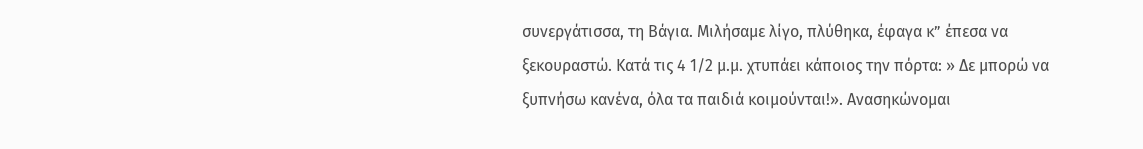συνεργάτισσα, τη Βάγια. Μιλήσαμε λίγο, πλύθηκα, έφαγα κ” έπεσα να ξεκουραστώ. Κατά τις 4 1/2 μ.μ. χτυπάει κάποιος την πόρτα: » Δε μπορώ να ξυπνήσω κανένα, όλα τα παιδιά κοιμούνται!». Ανασηκώνομαι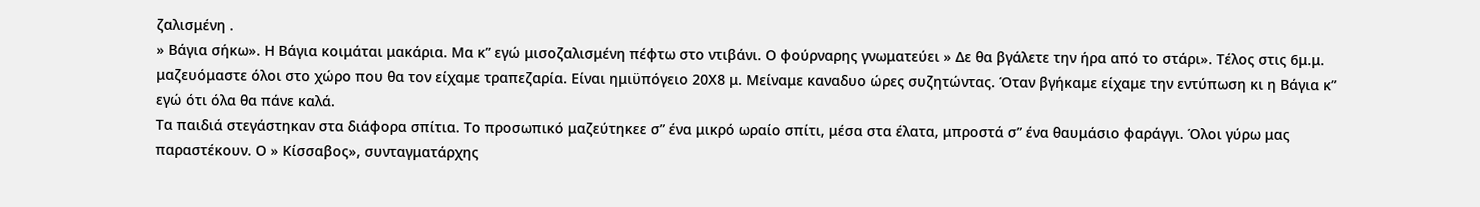ζαλισμένη .
» Βάγια σήκω». Η Βάγια κοιμάται μακάρια. Μα κ” εγώ μισοζαλισμένη πέφτω στο ντιβάνι. Ο φούρναρης γνωματεύει » Δε θα βγάλετε την ήρα από το στάρι». Τέλος στις 6μ.μ. μαζευόμαστε όλοι στο χώρο που θα τον είχαμε τραπεζαρία. Είναι ημιϋπόγειο 20Χ8 μ. Μείναμε καναδυο ώρες συζητώντας. Όταν βγήκαμε είχαμε την εντύπωση κι η Βάγια κ” εγώ ότι όλα θα πάνε καλά.
Τα παιδιά στεγάστηκαν στα διάφορα σπίτια. Το προσωπικό μαζεύτηκεε σ” ένα μικρό ωραίο σπίτι, μέσα στα έλατα, μπροστά σ” ένα θαυμάσιο φαράγγι. Όλοι γύρω μας παραστέκουν. Ο » Κίσσαβος», συνταγματάρχης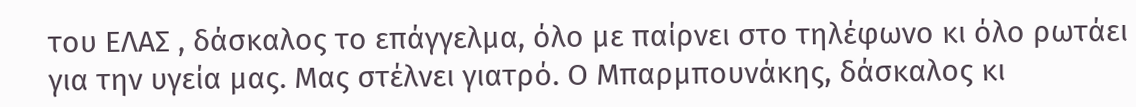του ΕΛΑΣ , δάσκαλος το επάγγελμα, όλο με παίρνει στο τηλέφωνο κι όλο ρωτάει για την υγεία μας. Μας στέλνει γιατρό. Ο Μπαρμπουνάκης, δάσκαλος κι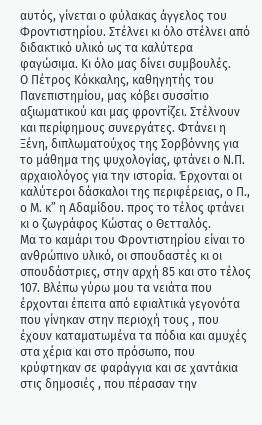αυτός, γίνεται ο φύλακας άγγελος του Φροντιστηρίου. Στέλνει κι όλο στέλνει από διδακτικό υλικό ως τα καλύτερα φαγώσιμα. Κι όλο μας δίνει συμβουλές.
Ο Πέτρος Κόκκαλης, καθηγητής του Πανεπιστημίου, μας κόβει συσσίτιο αξιωματικού και μας φροντίζει. Στέλνουν και περίφημους συνεργάτες. Φτάνει η Ξένη, διπλωματούχος της Σορβόννης για το μάθημα της ψυχολογίας, φτάνει ο Ν.Π. αρχαιολόγος για την ιστορία. Έρχονται οι καλύτεροι δάσκαλοι της περιφέρειας, ο Π., ο Μ. κ” η Αδαμίδου. προς το τέλος φτάνει κι ο ζωγράφος Κώστας ο Θετταλός.
Μα το καμάρι του Φροντιστηρίου είναι το ανθρώπινο υλικό, οι σπουδαστές κι οι σπουδάστριες, στην αρχή 85 και στο τέλος 107. Βλέπω γύρω μου τα νειάτα που έρχονται έπειτα από εφιαλτικά γεγονότα που γίνηκαν στην περιοχή τους , που έχουν καταματωμένα τα πόδια και αμυχές στα χέρια και στο πρόσωπο, που κρύφτηκαν σε φαράγγια και σε χαντάκια στις δημοσιές , που πέρασαν την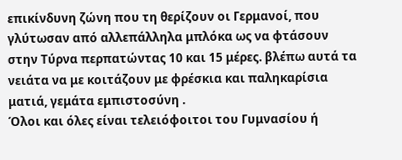επικίνδυνη ζώνη που τη θερίζουν οι Γερμανοί, που γλύτωσαν από αλλεπάλληλα μπλόκα ως να φτάσουν στην Τύρνα περπατώντας 10 και 15 μέρες. βλέπω αυτά τα νειάτα να με κοιτάζουν με φρέσκια και παληκαρίσια ματιά, γεμάτα εμπιστοσύνη .
Όλοι και όλες είναι τελειόφοιτοι του Γυμνασίου ή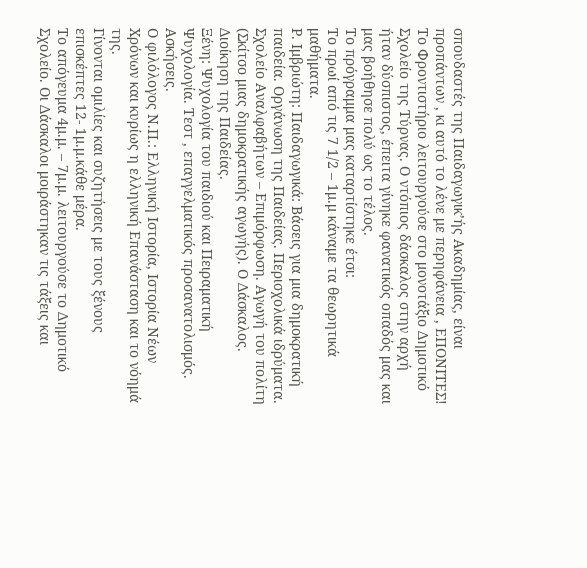σπουδαστές της Παιδαγωγικ’ής Ακαδημίας, είναι προπάντων , κι αυτό το λένε με περηφάνεια , ΕΠΟΝΙΤΕΣ!
Το Φροντιστήριο λειτουργούσε στο μονοτάξιο Δημοτικό Σχολείο της Τύρνας. Ο ντόπιος δάσκαλος στην αρχή ήταν δύσπιστος, έπειτα γίνηκε φανατικός οπαδός μας και μας βοήθησε πολύ ως το τέλος.
Το πρόγραμμα μας καταρτίστηκε έτσι:
Το πρωί από τις 7 1/2 – 1μ.μ κάναμε τα θεωρητικά μαθήματα.
Ρ. Ιμβριώτη: Παιδαγωγικά: Βάσεις για μια δημοκρατική παιδεία. Οργάνωση της Παιδείας. Περισχολικά ιδρύματα. Σχολείο Αναλφαβήτων – Επιμόρφωση. Αγωγή του πολίτη (Σκίτσο μιας δημοκρατικής αγωγής). Ο Δάσκαλος. Διοίκηση της Παιδείας.
Ξένη: Ψυχολογία του παιδιού και Πειραματική Ψυχολογία. Τεστ , επαγγελματικός προσανατολισμός. Ασκήσεις.
Ο φιλόλογος Ν.Π.: Ελληνική Ιστορία, Ιστορία Νέων Χρόνων και κυρίως η ελληνική Επανάσταση και το νόημά της.
Γίνονται ομιλίες και συζητήσεις με τους ξένους επισκέπτες 12- 1μ.μ.κάθε μέρα.
Το απόγευμα 4μ.μ. – 7μ.μ. λειτουργούσε το Δημοτικό Σχολείο. Οι Δάσκαλοι μοιράστηκαν τις τάξεις και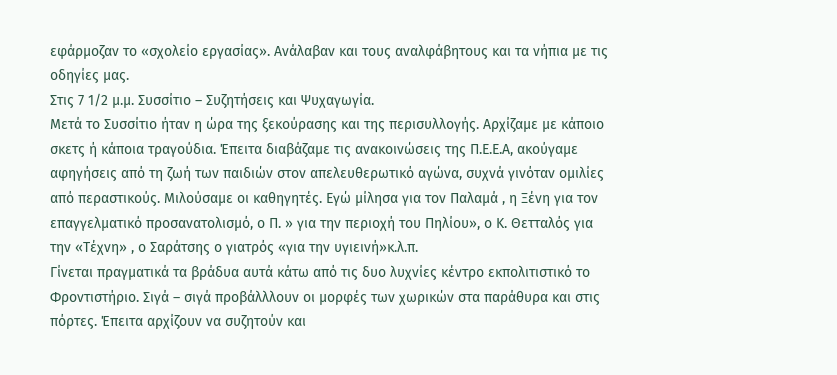εφάρμοζαν το «σχολείο εργασίας». Ανάλαβαν και τους αναλφάβητους και τα νήπια με τις οδηγίες μας.
Στις 7 1/2 μ.μ. Συσσίτιο – Συζητήσεις και Ψυχαγωγία.
Μετά το Συσσίτιο ήταν η ώρα της ξεκούρασης και της περισυλλογής. Αρχίζαμε με κάποιο σκετς ή κάποια τραγούδια. Έπειτα διαβάζαμε τις ανακοινώσεις της Π.Ε.Ε.Α, ακούγαμε αφηγήσεις από τη ζωή των παιδιών στον απελευθερωτικό αγώνα, συχνά γινόταν ομιλίες από περαστικούς. Μιλούσαμε οι καθηγητές. Εγώ μίλησα για τον Παλαμά , η Ξένη για τον επαγγελματικό προσανατολισμό, ο Π. » για την περιοχή του Πηλίου», ο Κ. Θετταλός για την «Τέχνη» , ο Σαράτσης ο γιατρός «για την υγιεινή»κ.λ.π.
Γίνεται πραγματικά τα βράδυα αυτά κάτω από τις δυο λυχνίες κέντρο εκπολιτιστικό το Φροντιστήριο. Σιγά – σιγά προβάλλλουν οι μορφές των χωρικών στα παράθυρα και στις πόρτες. Έπειτα αρχίζουν να συζητούν και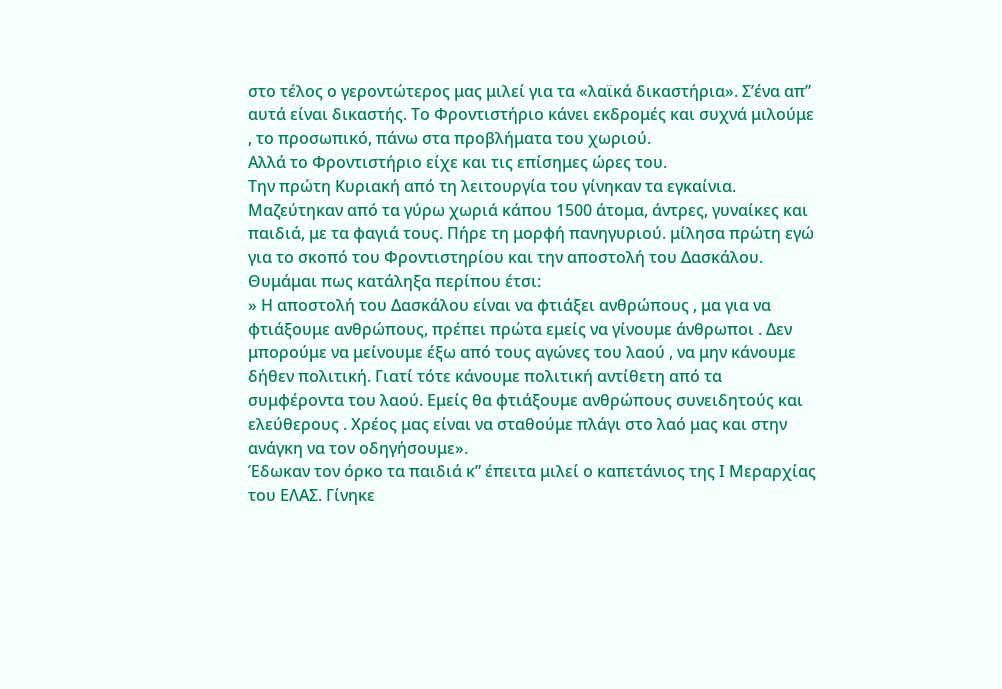στο τέλος ο γεροντώτερος μας μιλεί για τα «λαϊκά δικαστήρια». Σ’ένα απ” αυτά είναι δικαστής. Το Φροντιστήριο κάνει εκδρομές και συχνά μιλούμε , το προσωπικό, πάνω στα προβλήματα του χωριού.
Αλλά το Φροντιστήριο είχε και τις επίσημες ώρες του.
Την πρώτη Κυριακή από τη λειτουργία του γίνηκαν τα εγκαίνια. Μαζεύτηκαν από τα γύρω χωριά κάπου 1500 άτομα, άντρες, γυναίκες και παιδιά, με τα φαγιά τους. Πήρε τη μορφή πανηγυριού. μίλησα πρώτη εγώ για το σκοπό του Φροντιστηρίου και την αποστολή του Δασκάλου. Θυμάμαι πως κατάληξα περίπου έτσι:
» Η αποστολή του Δασκάλου είναι να φτιάξει ανθρώπους , μα για να φτιάξουμε ανθρώπους, πρέπει πρώτα εμείς να γίνουμε άνθρωποι . Δεν μπορούμε να μείνουμε έξω από τους αγώνες του λαού , να μην κάνουμε δήθεν πολιτική. Γιατί τότε κάνουμε πολιτική αντίθετη από τα συμφέροντα του λαού. Εμείς θα φτιάξουμε ανθρώπους συνειδητούς και ελεύθερους . Χρέος μας είναι να σταθούμε πλάγι στο λαό μας και στην ανάγκη να τον οδηγήσουμε».
Έδωκαν τον όρκο τα παιδιά κ” έπειτα μιλεί ο καπετάνιος της Ι Μεραρχίας του ΕΛΑΣ. Γίνηκε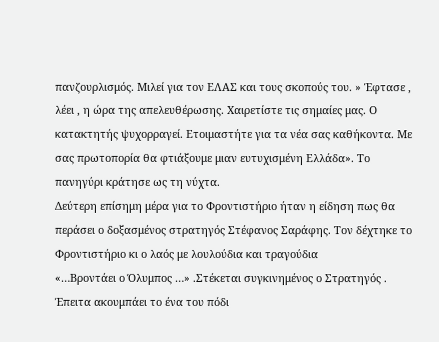πανζουρλισμός. Μιλεί για τον ΕΛΑΣ και τους σκοπούς του. » Έφτασε , λέει , η ώρα της απελευθέρωσης. Χαιρετίστε τις σημαίες μας. Ο κατακτητής ψυχορραγεί. Ετοιμαστήτε για τα νέα σας καθήκοντα. Με σας πρωτοπορία θα φτιάξουμε μιαν ευτυχισμένη Ελλάδα». Το πανηγύρι κράτησε ως τη νύχτα.
Δεύτερη επίσημη μέρα για το Φροντιστήριο ήταν η είδηση πως θα περάσει ο δοξασμένος στρατηγός Στέφανος Σαράφης. Τον δέχτηκε το Φροντιστήριο κι ο λαός με λουλούδια και τραγούδια
«…Βροντάει ο Όλυμπος …» .Στέκεται συγκινημένος ο Στρατηγός . Έπειτα ακουμπάει το ένα του πόδι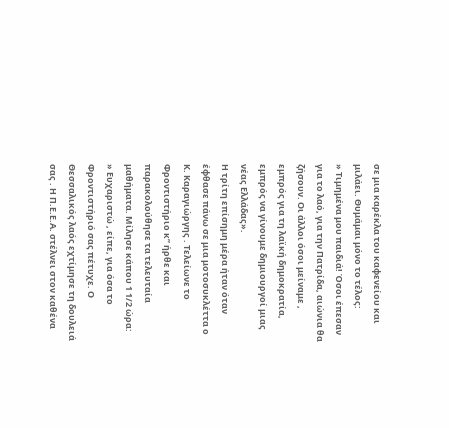σε μια καρέκλα του καφενείου και μιλάει. Θυμάμαι μόνο το τέλος:
» Τιμημένα μου παιδιά! Όσοι έπεσαν για το λαό, για την Πατρίδα, αιώνια θα ζήσουν. Οι άλλοι όσοι μείναμε , εμπρός για τη λαϊκή δημοκρατία, εμπρός να γίνουμε δημιουργοί μιας νέας Ελλάδας».
Η τρίτη επίσημη μέρα ήταν όταν έφθασε πάνω σε μια μοτοσυκλέττα ο Κ. Καραγιώργης . Τελείωνε το Φροντιστήριο κ” ήρθε και παρακολούθησε τα τελευταία μαθήματα. Μίλησε κάπου 1 1/2 ώρα:
» Ευχαριστώ , είπε, για όσα το Φροντιστήριό σας πέτυχε. Ο Θεσσαλικός λαός εχτίμησε τη δουλειά σας . Η Π.Ε.Ε.Α. στέλνει στον καθένα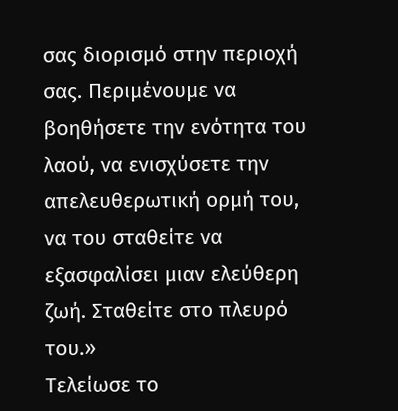σας διορισμό στην περιοχή σας. Περιμένουμε να βοηθήσετε την ενότητα του λαού, να ενισχύσετε την απελευθερωτική ορμή του, να του σταθείτε να εξασφαλίσει μιαν ελεύθερη ζωή. Σταθείτε στο πλευρό του.»
Τελείωσε το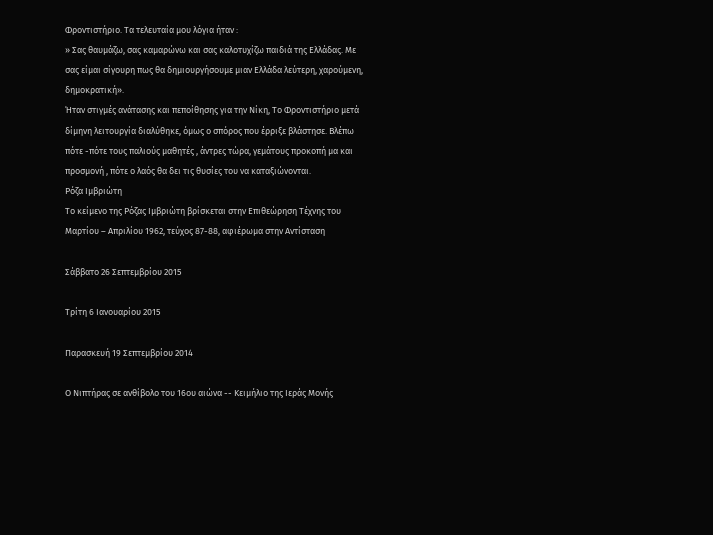Φροντιστήριο. Τα τελευταία μου λόγια ήταν :
» Σας θαυμάζω, σας καμαρώνω και σας καλοτυχίζω παιδιά της Ελλάδας. Με σας είμαι σίγουρη πως θα δημιουργήσουμε μιαν Ελλάδα λεύτερη, χαρούμενη, δημοκρατική».
Ήταν στιγμές ανάτασης και πεποίθησης για την Νίκη, Το Φροντιστήριο μετά δίμηνη λειτουργία διαλύθηκε, όμως ο σπόρος που έρριξε βλάστησε. Βλέπω πότε -πότε τους παλιούς μαθητές , άντρες τώρα, γεμάτους προκοπή μα και προσμονή , πότε ο λαός θα δει τις θυσίες του να καταξιώνονται.
Ρόζα Ιμβριώτη
Το κείμενο της Ρόζας Ιμβριώτη βρίσκεται στην Επιθεώρηση Τέχνης του Μαρτίου – Απριλίου 1962, τεύχος 87-88, αφιέρωμα στην Αντίσταση

Σάββατο 26 Σεπτεμβρίου 2015

Τρίτη 6 Ιανουαρίου 2015

Παρασκευή 19 Σεπτεμβρίου 2014

Ο Νιπτήρας σε ανθίβολο του 16ου αιώνα -- Κειμήλιο της Ιεράς Μονής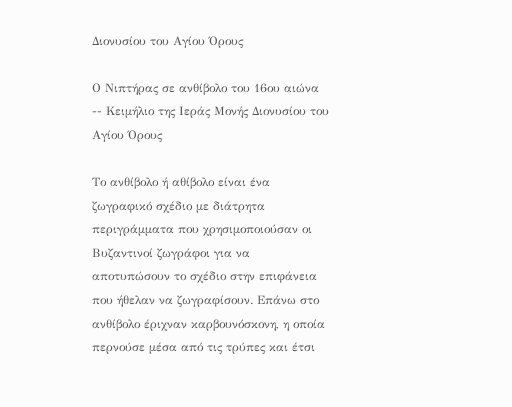Διονυσίου του Αγίου Όρους

Ο Νιπτήρας σε ανθίβολο του 16ου αιώνα -- Κειμήλιο της Ιεράς Μονής Διονυσίου του Αγίου Όρους

Το ανθίβολο ή αθίβολο είναι ένα ζωγραφικό σχέδιο με διάτρητα περιγράμματα που χρησιμοποιούσαν οι Βυζαντινοί ζωγράφοι για να αποτυπώσουν το σχέδιο στην επιφάνεια που ήθελαν να ζωγραφίσουν. Eπάνω στο ανθίβολο έριχναν καρβουνόσκονη, η οποία περνούσε μέσα από τις τρύπες και έτσι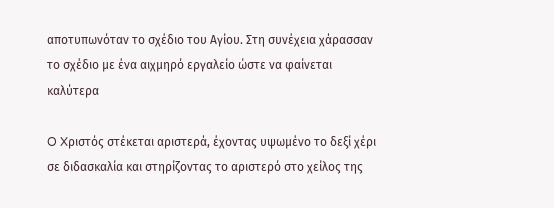αποτυπωνόταν το σχέδιο του Αγίου. Στη συνέχεια χάρασσαν το σχέδιο με ένα αιχμηρό εργαλείο ώστε να φαίνεται καλύτερα

O Xριστός στέκεται αριστερά, έχοντας υψωμένο το δεξί χέρι σε διδασκαλία και στηρίζοντας το αριστερό στο χείλος της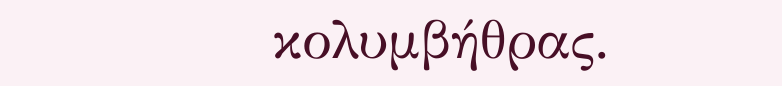κολυμβήθρας.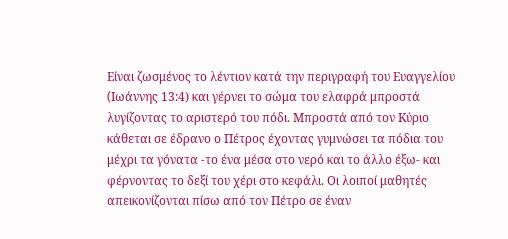Eίναι ζωσμένος το λέντιον κατά την περιγραφή του Eυαγγελίου (Iωάννης 13:4) και γέρνει το σώμα του ελαφρά μπροστά λυγίζοντας το αριστερό του πόδι. Mπροστά από τον Kύριο κάθεται σε έδρανο ο Πέτρος έχοντας γυμνώσει τα πόδια του μέχρι τα γόνατα -το ένα μέσα στο νερό και το άλλο έξω- και φέρνοντας το δεξί του χέρι στο κεφάλι. Oι λοιποί μαθητές απεικονίζονται πίσω από τον Πέτρο σε έναν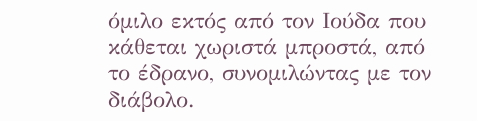όμιλο εκτός από τον Iούδα που κάθεται χωριστά μπροστά, από το έδρανο, συνομιλώντας με τον διάβολο.